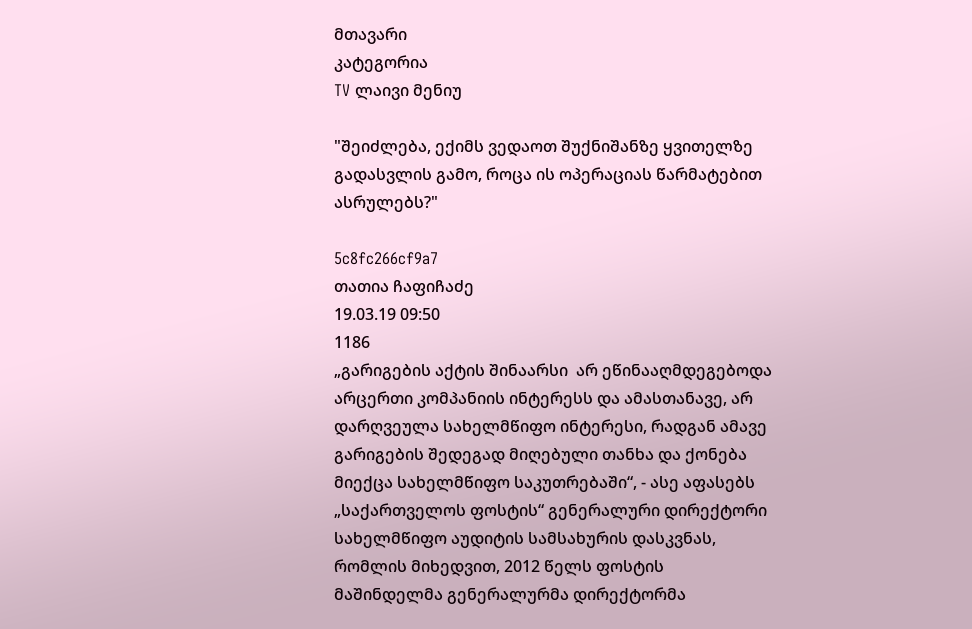მთავარი
კატეგორია
TV ლაივი მენიუ

"შეიძლება, ექიმს ვედაოთ შუქნიშანზე ყვითელზე გადასვლის გამო, როცა ის ოპერაციას წარმატებით ასრულებს?"

5c8fc266cf9a7
თათია ჩაფიჩაძე
19.03.19 09:50
1186
„გარიგების აქტის შინაარსი  არ ეწინააღმდეგებოდა არცერთი კომპანიის ინტერესს და ამასთანავე, არ დარღვეულა სახელმწიფო ინტერესი, რადგან ამავე გარიგების შედეგად მიღებული თანხა და ქონება მიექცა სახელმწიფო საკუთრებაში“, - ასე აფასებს „საქართველოს ფოსტის“ გენერალური დირექტორი სახელმწიფო აუდიტის სამსახურის დასკვნას, რომლის მიხედვით, 2012 წელს ფოსტის მაშინდელმა გენერალურმა დირექტორმა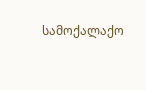სამოქალაქო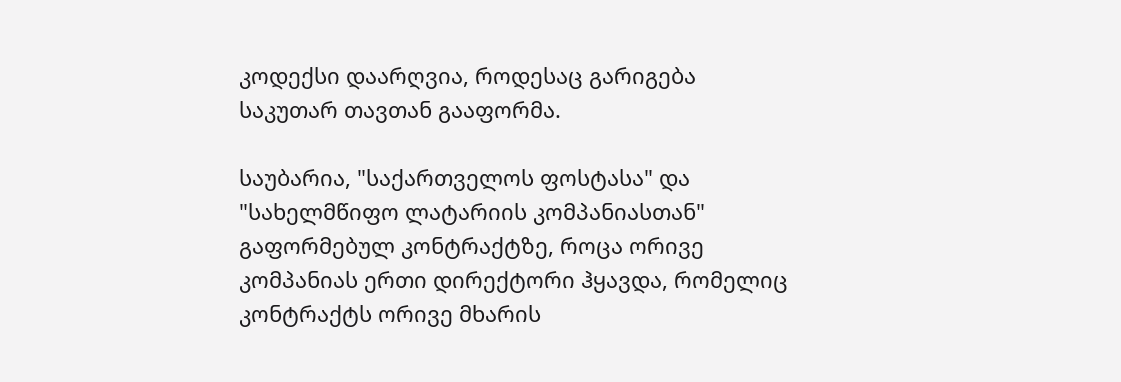კოდექსი დაარღვია, როდესაც გარიგება საკუთარ თავთან გააფორმა.

საუბარია, "საქართველოს ფოსტასა" და "სახელმწიფო ლატარიის კომპანიასთან" გაფორმებულ კონტრაქტზე, როცა ორივე კომპანიას ერთი დირექტორი ჰყავდა, რომელიც კონტრაქტს ორივე მხარის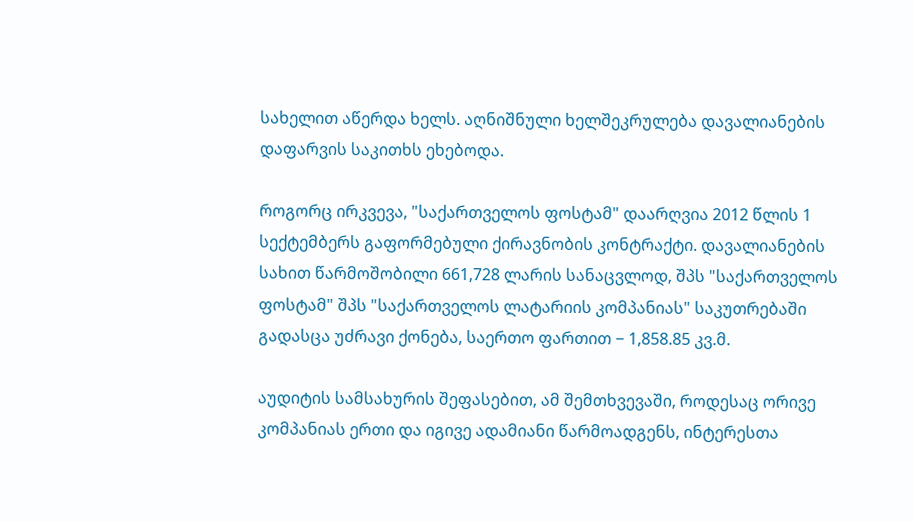სახელით აწერდა ხელს. აღნიშნული ხელშეკრულება დავალიანების დაფარვის საკითხს ეხებოდა.

როგორც ირკვევა, "საქართველოს ფოსტამ" დაარღვია 2012 წლის 1 სექტემბერს გაფორმებული ქირავნობის კონტრაქტი. დავალიანების სახით წარმოშობილი 661,728 ლარის სანაცვლოდ, შპს "საქართველოს ფოსტამ" შპს "საქართველოს ლატარიის კომპანიას" საკუთრებაში გადასცა უძრავი ქონება, საერთო ფართით − 1,858.85 კვ.მ.

აუდიტის სამსახურის შეფასებით, ამ შემთხვევაში, როდესაც ორივე კომპანიას ერთი და იგივე ადამიანი წარმოადგენს, ინტერესთა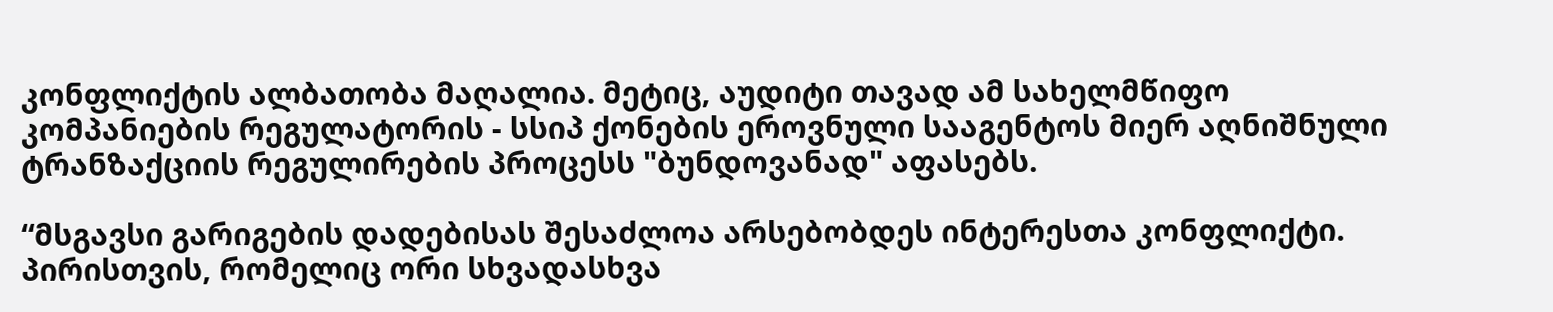კონფლიქტის ალბათობა მაღალია. მეტიც, აუდიტი თავად ამ სახელმწიფო კომპანიების რეგულატორის - სსიპ ქონების ეროვნული სააგენტოს მიერ აღნიშნული ტრანზაქციის რეგულირების პროცესს "ბუნდოვანად" აფასებს.

“მსგავსი გარიგების დადებისას შესაძლოა არსებობდეს ინტერესთა კონფლიქტი. პირისთვის, რომელიც ორი სხვადასხვა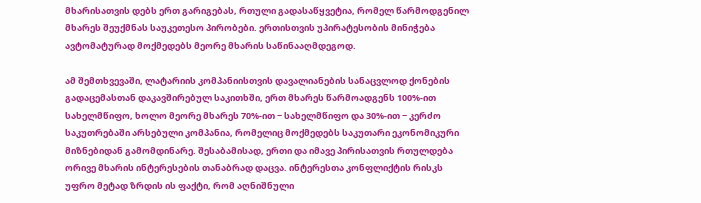მხარისათვის დებს ერთ გარიგებას, რთული გადასაწყვეტია, რომელ წარმოდგენილ მხარეს შეუქმნას საუკეთესო პირობები. ერთისთვის უპირატესობის მინიჭება ავტომატურად მოქმედებს მეორე მხარის საწინააღმდეგოდ.

ამ შემთხვევაში, ლატარიის კომპანიისთვის დავალიანების სანაცვლოდ ქონების გადაცემასთან დაკავშირებულ საკითხში, ერთ მხარეს წარმოადგენს 100%-ით სახელმწიფო, ხოლო მეორე მხარეს 70%-ით − სახელმწიფო და 30%-ით − კერძო საკუთრებაში არსებული კომპანია, რომელიც მოქმედებს საკუთარი ეკონომიკური მიზნებიდან გამომდინარე. შესაბამისად, ერთი და იმავე პირისათვის რთულდება ორივე მხარის ინტერესების თანაბრად დაცვა. ინტერესთა კონფლიქტის რისკს უფრო მეტად ზრდის ის ფაქტი, რომ აღნიშნული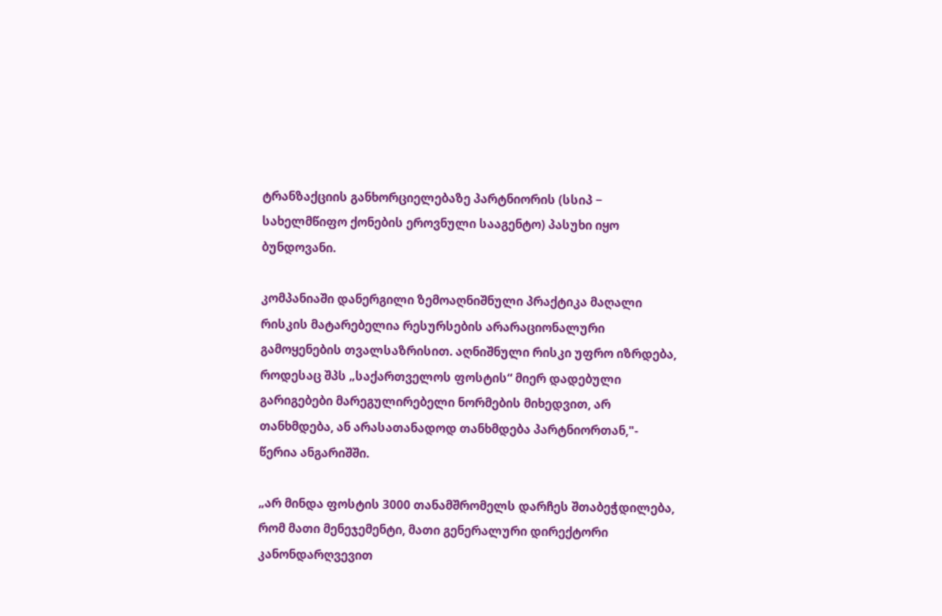ტრანზაქციის განხორციელებაზე პარტნიორის (სსიპ − სახელმწიფო ქონების ეროვნული სააგენტო) პასუხი იყო ბუნდოვანი.

კომპანიაში დანერგილი ზემოაღნიშნული პრაქტიკა მაღალი რისკის მატარებელია რესურსების არარაციონალური გამოყენების თვალსაზრისით. აღნიშნული რისკი უფრო იზრდება, როდესაც შპს „საქართველოს ფოსტის“ მიერ დადებული გარიგებები მარეგულირებელი ნორმების მიხედვით, არ თანხმდება, ან არასათანადოდ თანხმდება პარტნიორთან,"- წერია ანგარიშში.

„არ მინდა ფოსტის 3000 თანამშრომელს დარჩეს შთაბეჭდილება, რომ მათი მენეჯემენტი, მათი გენერალური დირექტორი კანონდარღვევით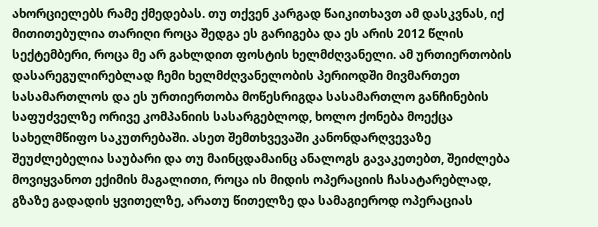ახორციელებს რამე ქმედებას. თუ თქვენ კარგად წაიკითხავთ ამ დასკვნას, იქ მითითებულია თარიღი როცა შედგა ეს გარიგება და ეს არის 2012 წლის სექტემბერი, როცა მე არ გახლდით ფოსტის ხელმძღვანელი. ამ ურთიერთობის დასარეგულირებლად ჩემი ხელმძღვანელობის პერიოდში მივმართეთ სასამართლოს და ეს ურთიერთობა მოწესრიგდა სასამართლო განჩინების საფუძველზე ორივე კომპანიის სასარგებლოდ, ხოლო ქონება მოექცა სახელმწიფო საკუთრებაში. ასეთ შემთხვევაში კანონდარღვევაზე შეუძლებელია საუბარი და თუ მაინცდამაინც ანალოგს გავაკეთებთ, შეიძლება მოვიყვანოთ ექიმის მაგალითი, როცა ის მიდის ოპერაციის ჩასატარებლად, გზაზე გადადის ყვითელზე, არათუ წითელზე და სამაგიეროდ ოპერაციას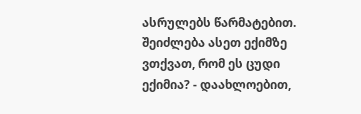ასრულებს წარმატებით. შეიძლება ასეთ ექიმზე ვთქვათ, რომ ეს ცუდი ექიმია? - დაახლოებით,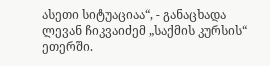ასეთი სიტუაციაა“, - განაცხადა ლევან ჩიკვაიძემ „საქმის კურსის“ ეთერში.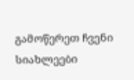გამოწერეთ ჩვენი სიახლეები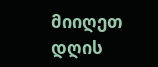მიიღეთ დღის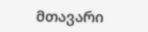მთავარი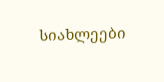სიახლეები